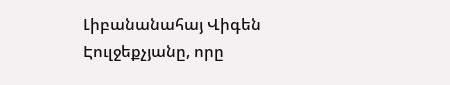Լիբանանահայ Վիգեն Էուլջեքչյանը, որը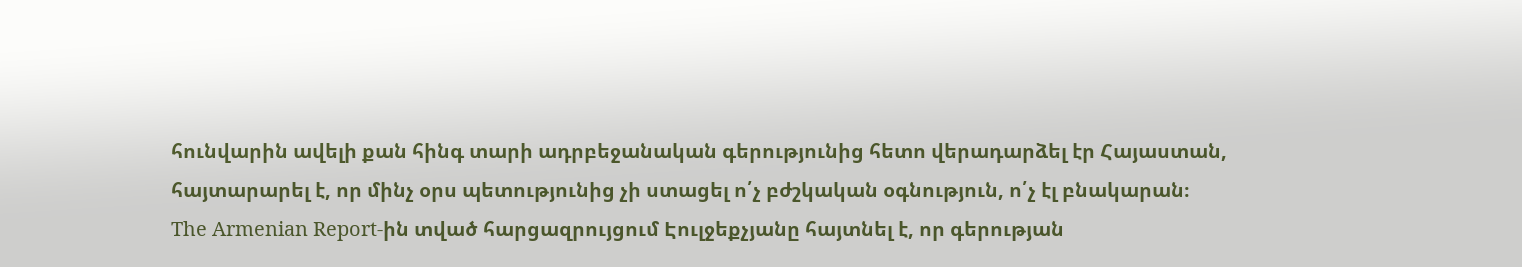հունվարին ավելի քան հինգ տարի ադրբեջանական գերությունից հետո վերադարձել էր Հայաստան, հայտարարել է, որ մինչ օրս պետությունից չի ստացել ո՛չ բժշկական օգնություն, ո՛չ էլ բնակարան։
The Armenian Report-ին տված հարցազրույցում Էուլջեքչյանը հայտնել է, որ գերության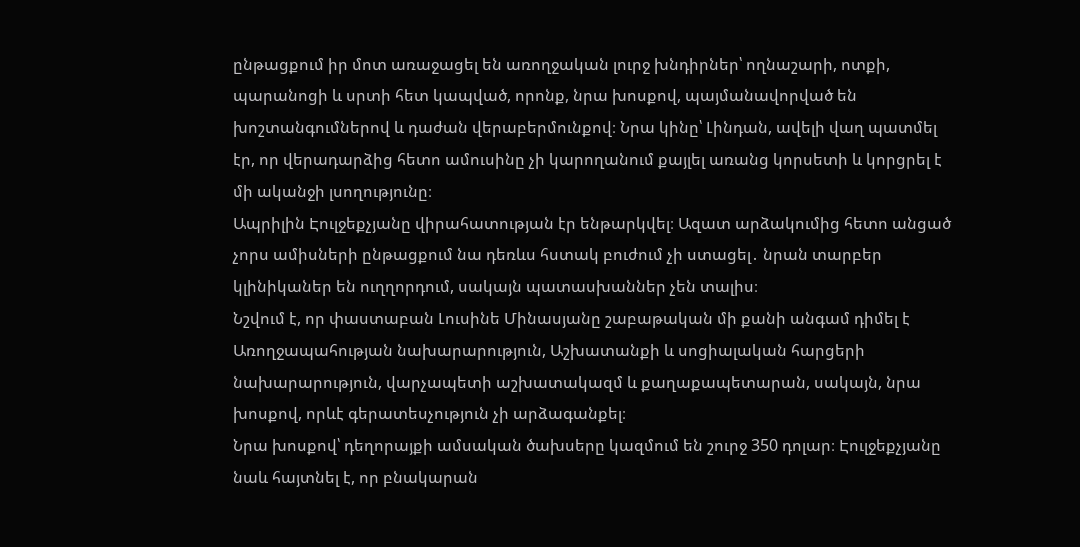ընթացքում իր մոտ առաջացել են առողջական լուրջ խնդիրներ՝ ողնաշարի, ոտքի, պարանոցի և սրտի հետ կապված, որոնք, նրա խոսքով, պայմանավորված են խոշտանգումներով և դաժան վերաբերմունքով։ Նրա կինը՝ Լինդան, ավելի վաղ պատմել էր, որ վերադարձից հետո ամուսինը չի կարողանում քայլել առանց կորսետի և կորցրել է մի ականջի լսողությունը։
Ապրիլին Էուլջեքչյանը վիրահատության էր ենթարկվել։ Ազատ արձակումից հետո անցած չորս ամիսների ընթացքում նա դեռևս հստակ բուժում չի ստացել․ նրան տարբեր կլինիկաներ են ուղղորդում, սակայն պատասխաններ չեն տալիս։
Նշվում է, որ փաստաբան Լուսինե Մինասյանը շաբաթական մի քանի անգամ դիմել է Առողջապահության նախարարություն, Աշխատանքի և սոցիալական հարցերի նախարարություն, վարչապետի աշխատակազմ և քաղաքապետարան, սակայն, նրա խոսքով, որևէ գերատեսչություն չի արձագանքել։
Նրա խոսքով՝ դեղորայքի ամսական ծախսերը կազմում են շուրջ 350 դոլար։ Էուլջեքչյանը նաև հայտնել է, որ բնակարան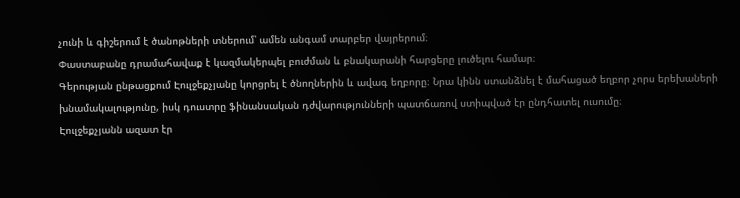չունի և գիշերում է ծանոթների տներում՝ ամեն անգամ տարբեր վայրերում։
Փաստաբանը դրամահավաք է կազմակերպել բուժման և բնակարանի հարցերը լուծելու համար։
Գերության ընթացքում Էուլջեքչյանը կորցրել է ծնողներին և ավագ եղբորը։ Նրա կինն ստանձնել է մահացած եղբոր չորս երեխաների խնամակալությունը, իսկ դուստրը ֆինանսական դժվարությունների պատճառով ստիպված էր ընդհատել ուսումը։
Էուլջեքչյանն ազատ էր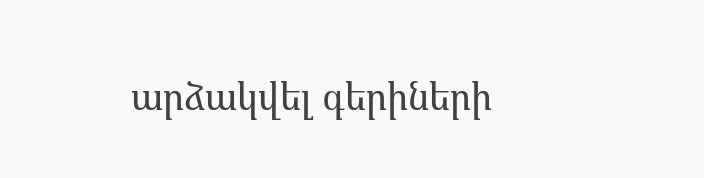արձակվել գերիների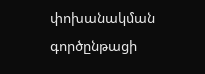փոխանակման գործընթացի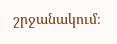շրջանակում։